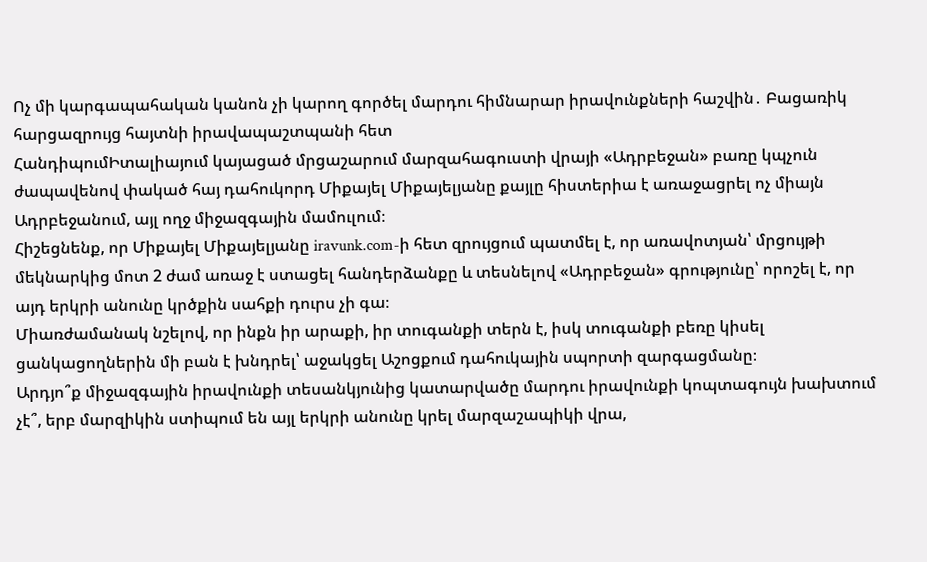Ոչ մի կարգապահական կանոն չի կարող գործել մարդու հիմնարար իրավունքների հաշվին․ Բացառիկ հարցազրույց հայտնի իրավապաշտպանի հետ
ՀանդիպումԻտալիայում կայացած մրցաշարում մարզահագուստի վրայի «Ադրբեջան» բառը կպչուն ժապավենով փակած հայ դահուկորդ Միքայել Միքայելյանը քայլը հիստերիա է առաջացրել ոչ միայն Ադրբեջանում, այլ ողջ միջազգային մամուլում։
Հիշեցնենք, որ Միքայել Միքայելյանը iravunk.com-ի հետ զրույցում պատմել է, որ առավոտյան՝ մրցույթի մեկնարկից մոտ 2 ժամ առաջ է ստացել հանդերձանքը և տեսնելով «Ադրբեջան» գրությունը՝ որոշել է, որ այդ երկրի անունը կրծքին սահքի դուրս չի գա։
Միառժամանակ նշելով, որ ինքն իր արաքի, իր տուգանքի տերն է, իսկ տուգանքի բեռը կիսել ցանկացողներին մի բան է խնդրել՝ աջակցել Աշոցքում դահուկային սպորտի զարգացմանը։
Արդյո՞ք միջազգային իրավունքի տեսանկյունից կատարվածը մարդու իրավունքի կոպտագույն խախտում չէ՞, երբ մարզիկին ստիպում են այլ երկրի անունը կրել մարզաշապիկի վրա,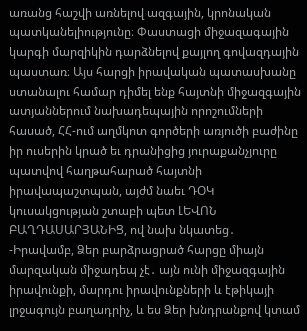առանց հաշվի առնելով ազգային, կրոնական պատկանելիությունը։ Փաստացի միջազագային կարգի մարզիկին դարձնելով քայլող գովազդային պաստառ։ Այս հարցի իրավական պատասխանը ստանալու համար դիմել ենք հայտնի միջազգային ատյաններում նախադեպային որոշումների հասած, ՀՀ-ում աղմկոտ գործերի առյուծի բաժինը իր ուսերին կրած եւ դրանիցից յուրաքանչյուրը պատվով հաղթահարած հայտնի իրավապաշտպան, այժմ նաեւ ԴՕԿ կուսակցության շտաբի պետ ԼԵՎՈՆ ԲԱՂԴԱՍԱՐՅԱՆԻՑ, ով նախ նկատեց․
-Իրավամբ, Ձեր բարձրացրած հարցը միայն մարզական միջադեպ չէ․ այն ունի միջազգային իրավունքի, մարդու իրավունքների և էթիկայի լրջագույն բաղադրիչ, և ես Ձեր խնդրանքով կտամ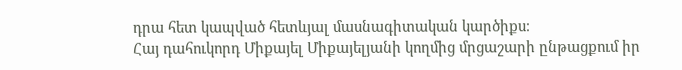դրա հետ կապված հետևյալ մասնագիտական կարծիքս։
Հայ դահուկորդ Միքայել Միքայելյանի կողմից մրցաշարի ընթացքում իր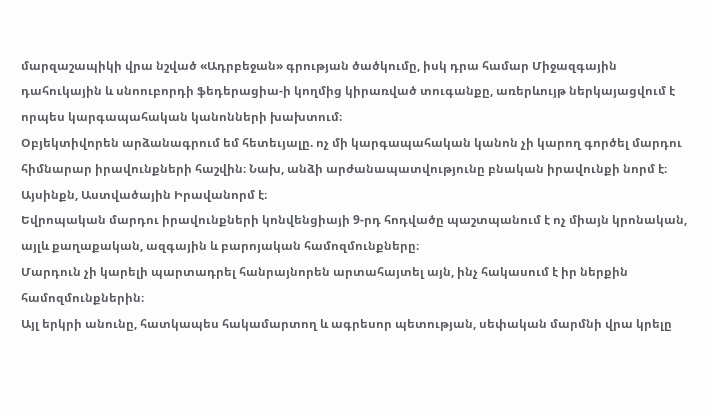մարզաշապիկի վրա նշված «Ադրբեջան» գրության ծածկումը, իսկ դրա համար Միջազգային դահուկային և սնոուբորդի ֆեդերացիա-ի կողմից կիրառված տուգանքը, առերևույթ ներկայացվում է որպես կարգապահական կանոնների խախտում։
Օբյեկտիվորեն արձանագրում եմ հետեւյալը. ոչ մի կարգապահական կանոն չի կարող գործել մարդու հիմնարար իրավունքների հաշվին։ Նախ, անձի արժանապատվությունը բնական իրավունքի նորմ է։ Այսինքն, Աստվածային Իրավանորմ է։
Եվրոպական մարդու իրավունքների կոնվենցիայի 9-րդ հոդվածը պաշտպանում է ոչ միայն կրոնական, այլև քաղաքական, ազգային և բարոյական համոզմունքները։
Մարդուն չի կարելի պարտադրել հանրայնորեն արտահայտել այն, ինչ հակասում է իր ներքին համոզմունքներին։
Այլ երկրի անունը, հատկապես հակամարտող և ագրեսոր պետության, սեփական մարմնի վրա կրելը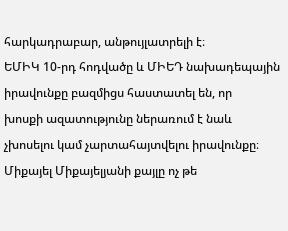հարկադրաբար, անթույլատրելի է։
ԵՄԻԿ 10-րդ հոդվածը և ՄԻԵԴ նախադեպային իրավունքը բազմիցս հաստատել են, որ
խոսքի ազատությունը ներառում է նաև չխոսելու կամ չարտահայտվելու իրավունքը։
Միքայել Միքայելյանի քայլը ոչ թե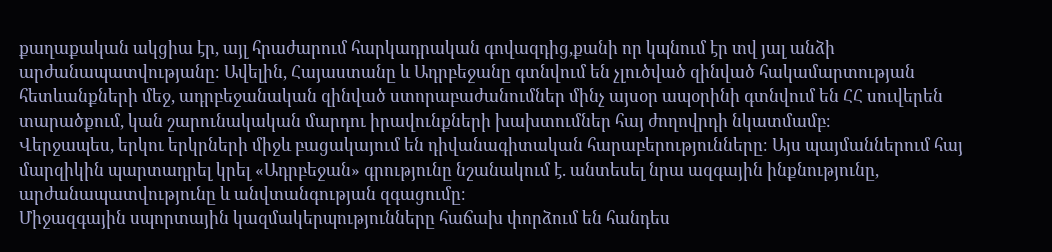քաղաքական ակցիա էր, այլ հրաժարում հարկադրական գովազդից,քանի որ կպնում էր տվ յալ անձի արժանապատվությանը։ Ավելին, Հայաստանը և Ադրբեջանը գտնվում են չլուծված զինված հակամարտության հետևանքների մեջ, ադրբեջանական զինված ստորաբաժանումներ մինչ այսօր ապօրինի գտնվում են ՀՀ սուվերեն տարածքում, կան շարունակական մարդու իրավունքների խախտումներ հայ ժողովրդի նկատմամբ։
Վերջապես, երկու երկրների միջև բացակայում են դիվանագիտական հարաբերությունները։ Այս պայմաններում հայ մարզիկին պարտադրել կրել «Ադրբեջան» գրությունը նշանակում է. անտեսել նրա ազգային ինքնությունը, արժանապատվությունը և անվտանգության զգացումը։
Միջազգային սպորտային կազմակերպությունները հաճախ փորձում են հանդես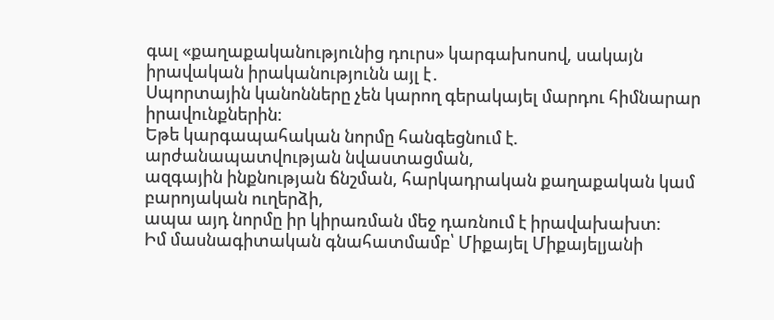գալ «քաղաքականությունից դուրս» կարգախոսով, սակայն իրավական իրականությունն այլ է․
Սպորտային կանոնները չեն կարող գերակայել մարդու հիմնարար իրավունքներին։
Եթե կարգապահական նորմը հանգեցնում է. արժանապատվության նվաստացման,
ազգային ինքնության ճնշման, հարկադրական քաղաքական կամ բարոյական ուղերձի,
ապա այդ նորմը իր կիրառման մեջ դառնում է իրավախախտ։
Իմ մասնագիտական գնահատմամբ՝ Միքայել Միքայելյանի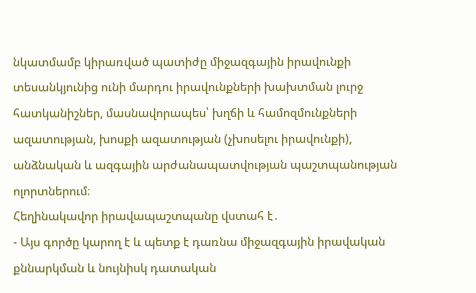նկատմամբ կիրառված պատիժը միջազգային իրավունքի տեսանկյունից ունի մարդու իրավունքների խախտման լուրջ հատկանիշներ, մասնավորապես՝ խղճի և համոզմունքների ազատության, խոսքի ազատության (չխոսելու իրավունքի), անձնական և ազգային արժանապատվության պաշտպանության ոլորտներում։
Հեղինակավոր իրավապաշտպանը վստահ է․
- Այս գործը կարող է և պետք է դառնա միջազգային իրավական քննարկման և նույնիսկ դատական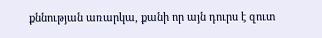քննության առարկա, քանի որ այն դուրս է զուտ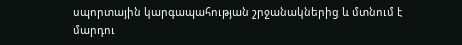սպորտային կարգապահության շրջանակներից և մտնում է մարդու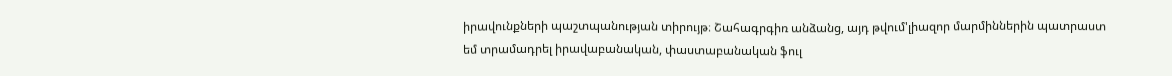իրավունքների պաշտպանության տիրույթ։ Շահագրգիռ անձանց, այդ թվում'լիազոր մարմիններին պատրաստ
եմ տրամադրել իրավաբանական, փաստաբանական ֆուլ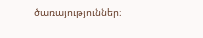ծառայություններ։